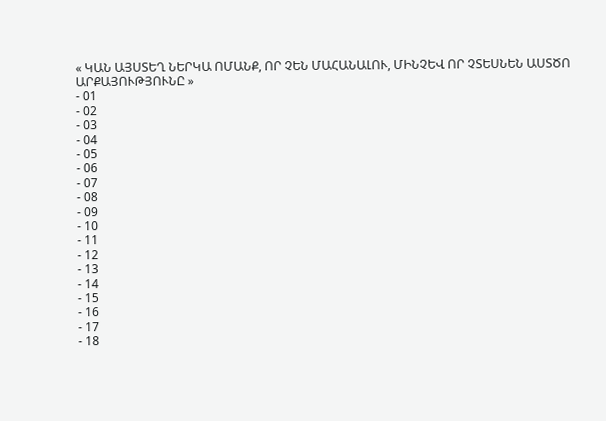« ԿԱՆ ԱՅՍՏԵՂ ՆԵՐԿԱ ՈՄԱՆՔ, ՈՐ ՉԵՆ ՄԱՀԱՆԱԼՈՒ, ՄԻՆՉԵՎ ՈՐ ՉՏԵՍՆԵՆ ԱՍՏԾՈ ԱՐՔԱՅՈՒԹՅՈՒՆԸ »
- 01
- 02
- 03
- 04
- 05
- 06
- 07
- 08
- 09
- 10
- 11
- 12
- 13
- 14
- 15
- 16
- 17
- 18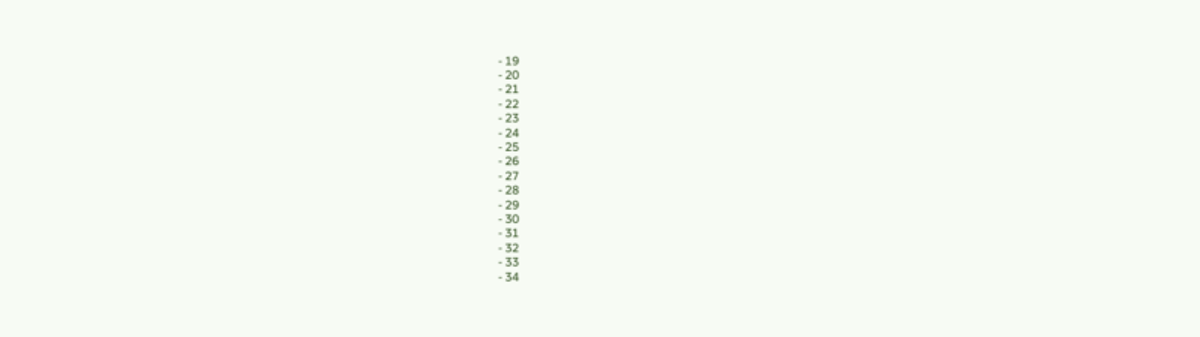- 19
- 20
- 21
- 22
- 23
- 24
- 25
- 26
- 27
- 28
- 29
- 30
- 31
- 32
- 33
- 34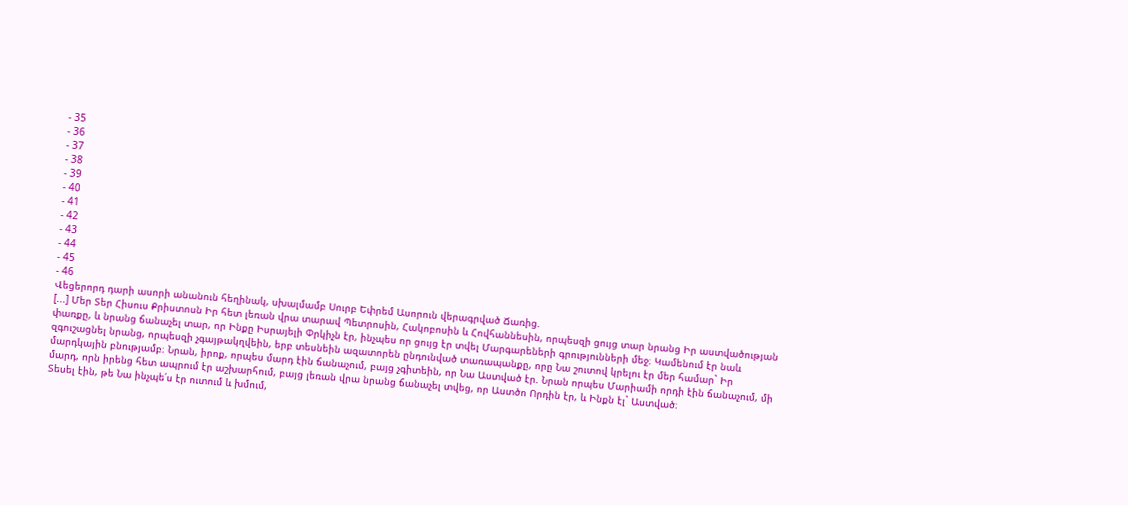- 35
- 36
- 37
- 38
- 39
- 40
- 41
- 42
- 43
- 44
- 45
- 46
Վեցերորդ դարի ասորի անանուն հեղինակ, սխալմամբ Սուրբ Եփրեմ Ասորուն վերագրված Ճառից.
[...] Մեր Տեր Հիսուս Քրիստոսն Իր հետ լեռան վրա տարավ Պետրոսին, Հակոբոսին և Հովհաննեսին, որպեսզի ցույց տար նրանց Իր աստվածության փառքը, և նրանց ճանաչել տար, որ Ինքը Իսրայելի Փրկիչն էր, ինչպես որ ցույց էր տվել Մարգարեների գրությունների մեջ։ Կամենում էր նաև զգուշացնել նրանց, որպեսզի չգայթակղվեին, երբ տեսնեին ազատորեն ընդունված տառապանքը, որը Նա շուտով կրելու էր մեր համար` Իր մարդկային բնությամբ։ Նրան, իրոք, որպես մարդ էին ճանաչում, բայց չգիտեին, որ Նա Աստված էր. Նրան որպես Մարիամի որդի էին ճանաչում, մի մարդ, որն իրենց հետ ապրում էր աշխարհում, բայց լեռան վրա նրանց ճանաչել տվեց, որ Աստծո Որդին էր, և Ինքն էլ` Աստված։
Տեսել էին, թե Նա ինչպե՛ս էր ուտում և խմում,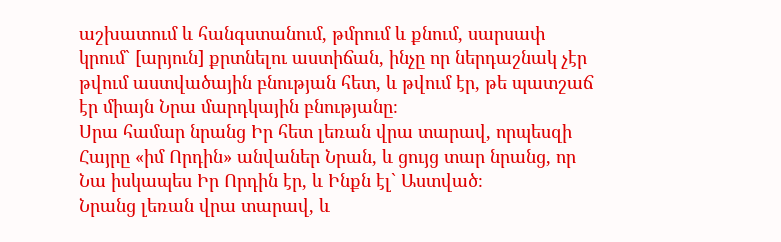աշխատում և հանգստանում, թմրում և քնում, սարսափ կրում` [արյուն] քրտնելու աստիճան, ինչը որ ներդաշնակ չէր թվում աստվածային բնության հետ, և թվում էր, թե պատշաճ էր միայն Նրա մարդկային բնությանը։
Սրա համար նրանց Իր հետ լեռան վրա տարավ, որպեսզի Հայրը «իմ Որդին» անվաներ Նրան, և ցույց տար նրանց, որ Նա իսկապես Իր Որդին էր, և Ինքն էլ` Աստված։
Նրանց լեռան վրա տարավ, և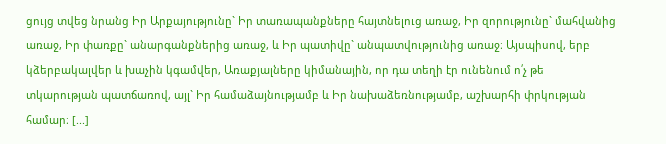ցույց տվեց նրանց Իր Արքայությունը` Իր տառապանքները հայտնելուց առաջ, Իր զորությունը` մահվանից առաջ, Իր փառքը` անարգանքներից առաջ, և Իր պատիվը` անպատվությունից առաջ։ Այսպիսով, երբ կձերբակալվեր և խաչին կգամվեր, Առաքյալները կիմանային, որ դա տեղի էր ունենում ո՛չ թե տկարության պատճառով, այլ` Իր համաձայնությամբ և Իր նախաձեռնությամբ, աշխարհի փրկության համար։ [...]